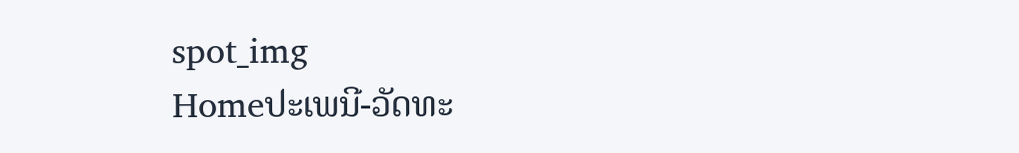spot_img
Homeປະເພນີ-ວັດທະ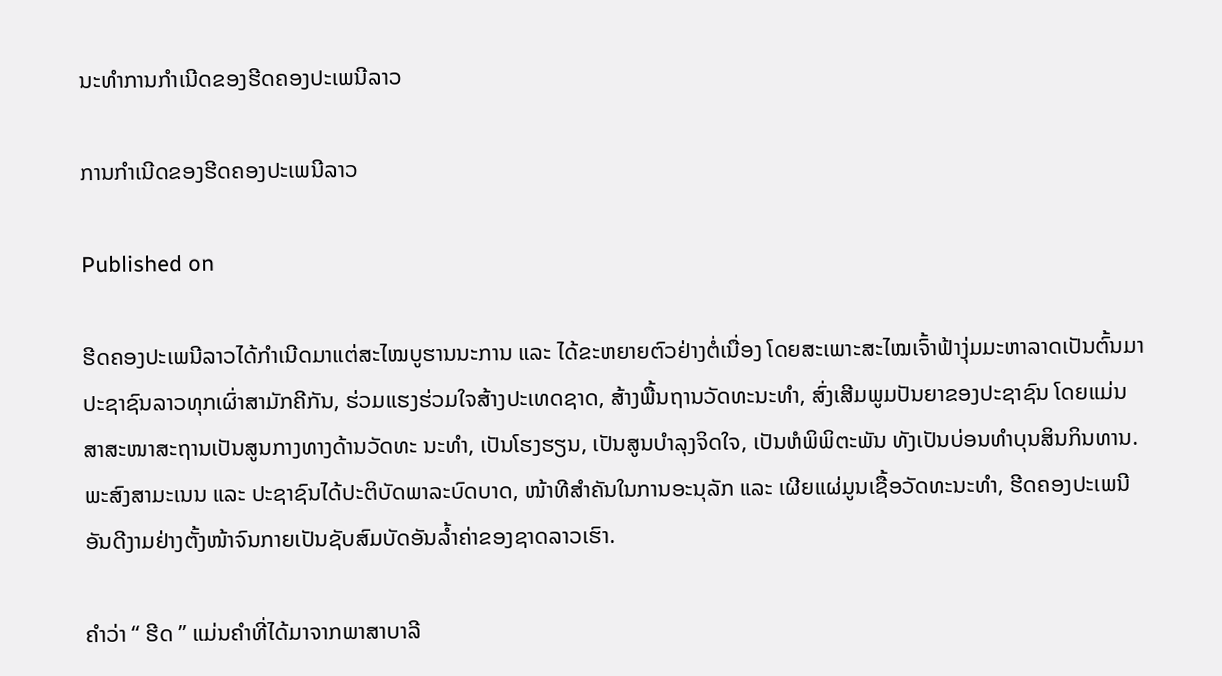ນະທຳການກຳເນີດຂອງຮີດຄອງປະເພນີລາວ

ການກຳເນີດຂອງຮີດຄອງປະເພນີລາວ

Published on

ຮີດຄອງປະເພນີລາວໄດ້ກຳເນີດມາແຕ່ສະໄໝບູຮານນະການ ແລະ ໄດ້ຂະຫຍາຍຕົວຢ່າງຕໍ່ເນື່ອງ ໂດຍສະເພາະສະໄໝເຈົ້າຟ້າງຸ່ມມະຫາລາດເປັນຕົ້ນມາ ປະຊາຊົນລາວທຸກເຜົ່າສາມັກຄີກັນ, ຮ່ວມແຮງຮ່ວມໃຈສ້າງປະເທດຊາດ, ສ້າງພື້ນຖານວັດທະນະທຳ, ສົ່ງເສີມພູມປັນຍາຂອງປະຊາຊົນ ໂດຍແມ່ນສາສະໜາສະຖານເປັນສູນກາງທາງດ້ານວັດທະ ນະທຳ, ເປັນໂຮງຮຽນ, ເປັນສູນບຳລຸງຈິດໃຈ, ເປັນຫໍພິພິຕະພັນ ທັງເປັນບ່ອນທຳບຸນສິນກິນທານ. ພະສົງສາມະເນນ ແລະ ປະຊາຊົນໄດ້ປະຕິບັດພາລະບົດບາດ, ໜ້າທີສຳຄັນໃນການອະນຸລັກ ແລະ ເຜີຍແຜ່ມູນເຊື້ອວັດທະນະທຳ, ຮີດຄອງປະເພນີອັນດີງາມຢ່າງຕັ້ງໜ້າຈົນກາຍເປັນຊັບສົມບັດອັນລ້ຳຄ່າຂອງຊາດລາວເຮົາ.

ຄຳວ່າ “ ຮີດ ” ແມ່ນຄຳທີ່ໄດ້ມາຈາກພາສາບາລີ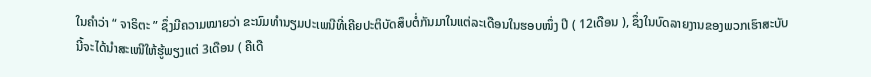ໃນຄຳວ່າ “ ຈາຣິຕະ ” ຊຶ່ງມີຄວາມໝາຍວ່າ ຂະນົມທຳນຽມປະເພນີທີ່ເຄີຍປະຕິບັດສຶບຕໍ່ກັນມາໃນແຕ່ລະເດືອນໃນຮອບໜຶ່ງ ປີ ( 12ເດືອນ ), ຊຶ່ງໃນບົດລາຍງານຂອງພວກເຮົາສະບັບນີ້ຈະໄດ້ນຳສະເໜີໃຫ້ຮູ້ພຽງແຕ່ 3ເດືອນ ( ຄືເດື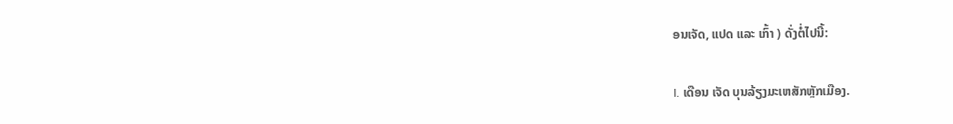ອນເຈັດ, ແປດ ແລະ ເກົ້າ ) ດັ່ງຕໍ່ໄປນີ້:

I. ເດືອນ ເຈັດ ບຸນລ້ຽງມະເຫສັກຫຼັກເມືອງ.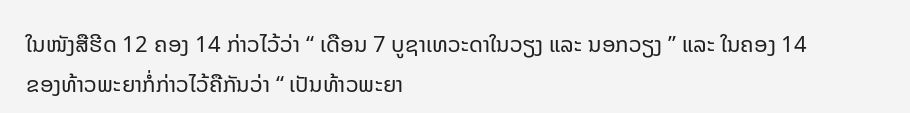ໃນໜັງສືຮີດ 12 ຄອງ 14 ກ່າວໄວ້ວ່າ “ ເດືອນ 7 ບູຊາເທວະດາໃນວຽງ ແລະ ນອກວຽງ ” ແລະ ໃນຄອງ 14 ຂອງທ້າວພະຍາກໍ່ກ່າວໄວ້ຄືກັນວ່າ “ ເປັນທ້າວພະຍາ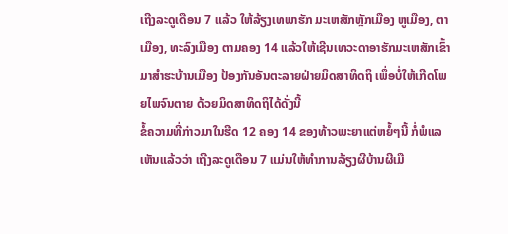ເຖີງລະດູເດືອນ 7 ແລ້ວ ໃຫ້ລ້ຽງເທພາຮັກ ມະເຫສັກຫຼັກເມືອງ ຫູເມືອງ, ຕາເມືອງ, ທະລົງເມືອງ ຕາມຄອງ 14 ແລ້ວໃຫ້ເຊີນເທວະດາອາຮັກມະເຫສັກເຂົ້າມາສຳຮະບ້ານເມືອງ ປ້ອງກັນອັນຕະລາຍຝ່າຍມິດສາທິດຖິ ເພຶ່ອບໍ່ໃຫ້ເກີດໂພຍໄພຈົນຕາຍ ດ້ວຍມິດສາທິດຖິໄດ້ດັ່ງນີ້
ຂໍ້ຄວາມທີ່ກ່າວມາໃນຮີດ 12 ຄອງ 14 ຂອງທ້າວພະຍາແຕ່ຫຍໍ້ໆນີ້ ກໍ່ພໍແລເຫັນແລ້ວວ່າ ເຖີງລະດູເດືອນ 7 ແມ່ນໃຫ້ທຳການລ້ຽງຜີບ້ານຜີເມື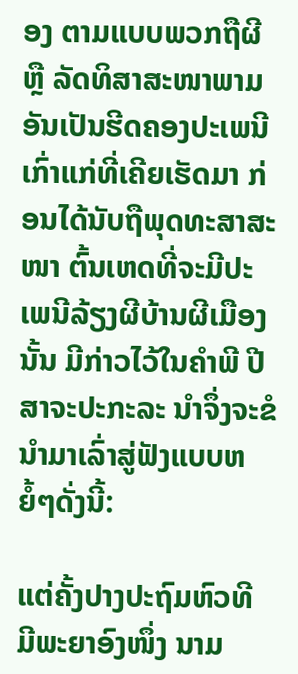ອງ ຕາມແບບພວກຖືຜີ ຫຼື ລັດທິສາສະໜາພາມ ອັນເປັນຮີດຄອງປະເພນີເກົ່າແກ່ທີ່ເຄີຍເຮັດມາ ກ່ອນໄດ້ນັບຖືພຸດທະສາສະໜາ ຕົ້ນເຫດທີ່ຈະມີປະເພນີລ້ຽງຜີບ້ານຜີເມືອງນັ້ນ ມີກ່າວໄວ້ໃນຄຳພີ ປີສາຈະປະກະລະ ນຳຈຶ່ງຈະຂໍນຳມາເລົ່າສູ່ຟັງແບບຫຍໍ້ໆດັ່ງນີ້:

ແຕ່ຄັ້ງປາງປະຖົມຫົວທີ ມີພະຍາອົງໜຶ່ງ ນາມ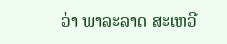ວ່າ ພາລະລາດ ສະເຫວີ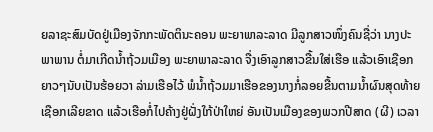ຍລາຊະສົມບັດຢູ່ເມືອງຈັກກະພັດຕິນະຄອນ ພະຍາພາລະລາດ ມີລູກສາວໜຶ່ງຄົນຊື່ວ່າ ນາງປະພາພານ ຕໍ່ມາເກີດນ້ຳຖ້ວມເມືອງ ພະຍາພາລະລາດ ຈື່ງເອົາລູກສາວຂື້ນໃສ່ເຮືອ ແລ້ວເອົາເຊືອກຍາວໆນັບເປັນຮ້ອຍວາ ລ່າມເຮືອໄວ້ ພໍນ້ຳຖ້ວມມາເຮືອຂອງນາງກໍ່ລອຍຂື້ນຕາມນ້ຳຜົນສຸດທ້າຍເຊືອກເລີຍຂາດ ແລ້ວເຮືອກໍ່ໄປຄ້າງຢູ່ຝັ່ງໃກ້ປ່າໃຫຍ່ ອັນເປັນເມືອງຂອງພວກປີສາດ (ຜີ) ເວລາ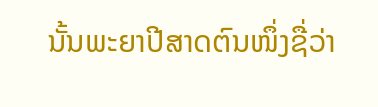ນັ້ນພະຍາປີສາດຕົນໜຶ່ງຊື່ວ່າ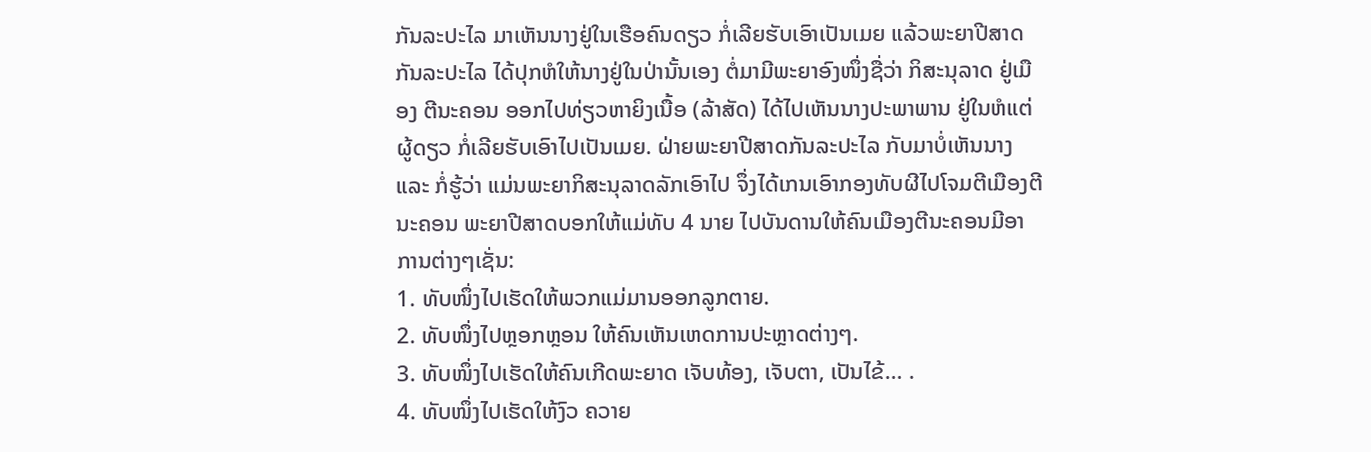ກັນລະປະໄລ ມາເຫັນນາງຢູ່ໃນເຮືອຄົນດຽວ ກໍ່ເລີຍຮັບເອົາເປັນເມຍ ແລ້ວພະຍາປີສາດກັນລະປະໄລ ໄດ້ປຸກຫໍໃຫ້ນາງຢູ່ໃນປ່ານັ້ນເອງ ຕໍ່ມາມີພະຍາອົງໜຶ່ງຊື່ວ່າ ກິສະນຸລາດ ຢູ່ເມືອງ ຕີນະຄອນ ອອກໄປທ່ຽວຫາຍິງເນື້ອ (ລ້າສັດ) ໄດ້ໄປເຫັນນາງປະພາພານ ຢູ່ໃນຫໍແຕ່ຜູ້ດຽວ ກໍ່ເລີຍຮັບເອົາໄປເປັນເມຍ. ຝ່າຍພະຍາປີສາດກັນລະປະໄລ ກັບມາບໍ່ເຫັນນາງ ແລະ ກໍ່ຮູ້ວ່າ ແມ່ນພະຍາກິສະນຸລາດລັກເອົາໄປ ຈຶ່ງໄດ້ເກນເອົາກອງທັບຜີໄປໂຈມຕີເມືອງຕີນະຄອນ ພະຍາປີສາດບອກໃຫ້ແມ່ທັບ 4 ນາຍ ໄປບັນດານໃຫ້ຄົນເມືອງຕີນະຄອນມີອາການຕ່າງໆເຊັ່ນ:
1. ທັບໜຶ່ງໄປເຮັດໃຫ້ພວກແມ່ມານອອກລູກຕາຍ.
2. ທັບໜຶ່ງໄປຫຼອກຫຼອນ ໃຫ້ຄົນເຫັນເຫດການປະຫຼາດຕ່າງໆ.
3. ທັບໜຶ່ງໄປເຮັດໃຫ້ຄົນເກີດພະຍາດ ເຈັບທ້ອງ, ເຈັບຕາ, ເປັນໄຂ້… .
4. ທັບໜຶ່ງໄປເຮັດໃຫ້ງົວ ຄວາຍ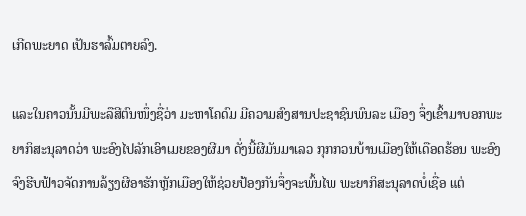ເກີດພະຍາດ ເປັນຮາລົ້ມຕາຍລົງ.

ແລະໃນຄາວນັ້ນມີພະລືສີຕົນໜຶ່ງຊື່ວ່າ ມະຫາໂຄດົມ ມີຄວາມສົງສານປະຊາຊົນພົນລະ ເມືອງ ຈຶ່ງເຂົ້າມາບອກພະຍາກິສະນຸລາດວ່າ ພະອົງໄປລັກເອົາເມຍຂອງຜີມາ ດັ່ງນີ້ຜີມັນມາເລວ ກຸກກວນບ້ານເມືອງໃຫ້ເດືອດຮ້ອນ ພະອົງຈົງຮີບຟ້າວຈັດການລ້ຽງຜີອາຮັກຫຼັກເມືອງໃຫ້ຊ່ວຍປ້ອງກັນຈຶ່ງຈະພົ້ນໄພ ພະຍາກິສະນຸລາດບໍ່ເຊື່ອ ແຕ່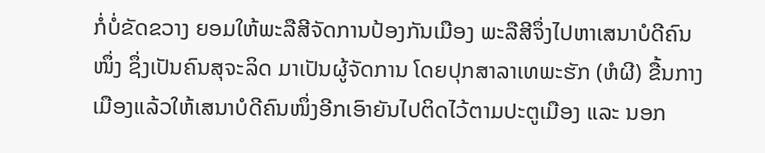ກໍ່ບໍ່ຂັດຂວາງ ຍອມໃຫ້ພະລືສີຈັດການປ້ອງກັນເມືອງ ພະລືສີຈຶ່ງໄປຫາເສນາບໍດີຄົນໜຶ່ງ ຊຶ່ງເປັນຄົນສຸຈະລິດ ມາເປັນຜູ້ຈັດການ ໂດຍປຸກສາລາເທພະຮັກ (ຫໍຜີ) ຂື້ນກາງເມືອງແລ້ວໃຫ້ເສນາບໍດີຄົນໜຶ່ງອີກເອົາຍັນໄປຕິດໄວ້ຕາມປະຕູເມືອງ ແລະ ນອກ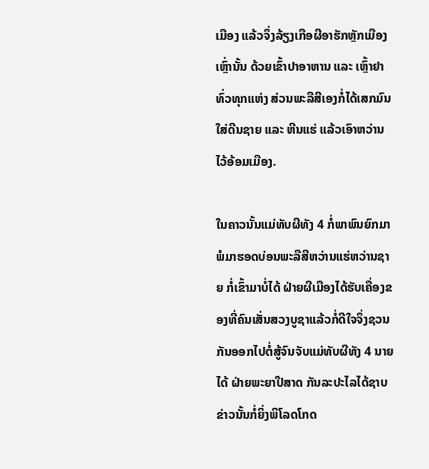ເມືອງ ແລ້ວຈຶ່ງລ້ຽງເກືອຜີອາຮັກຫຼັກເມືອງເຫຼົ່ານັ້ນ ດ້ວຍເຂົ້າປາອາຫານ ແລະ ເຫຼົ້າຢາທົ່ວທຸກແຫ່ງ ສ່ວນພະລືສີເອງກໍ່ໄດ້ເສກມົນໃສ່ດີນຊາຍ ແລະ ຫີນແຮ່ ແລ້ວເອົາຫວ່ານໄວ້ອ້ອມເມືອງ.

ໃນຄາວນັ້ນແມ່ທັບຜີທັງ 4 ກໍ່ພາພົນຍົກມາ ພໍມາຮອດບ່ອນພະລືສີຫວ່ານແຮ່ຫວ່ານຊາຍ ກໍ່ເຂົ້າມາບໍ່ໄດ້ ຝ່າຍຜີເມືອງໄດ້ຮັບເຄື່ອງຂອງທີ່ຄົນເສັ່ນສວງບູຊາແລ້ວກໍ່ດີໃຈຈຶ່ງຊວນກັນອອກໄປຕໍ່ສູ້ຈົນຈັບແມ່ທັບຜີທັງ 4 ນາຍໄດ້ ຝ່າຍພະຍາປີສາດ ກັນລະປະໄລໄດ້ຊາບຂ່າວນັ້ນກໍ່ຍິ່ງພິໂລດໂກດ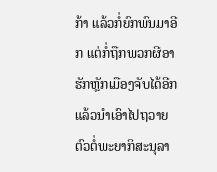ກ້າ ແລ້ວກໍ່ຍົກພົນມາອີກ ແຕ່ກໍ່ຖືກພວກຜີອາຮັກຫຼັກເມືອງຈັບໄດ້ອີກ ແລ້ວນຳເອົາໄປຖວາຍຕົວຕໍ່ພະຍາກິສະນຸລາ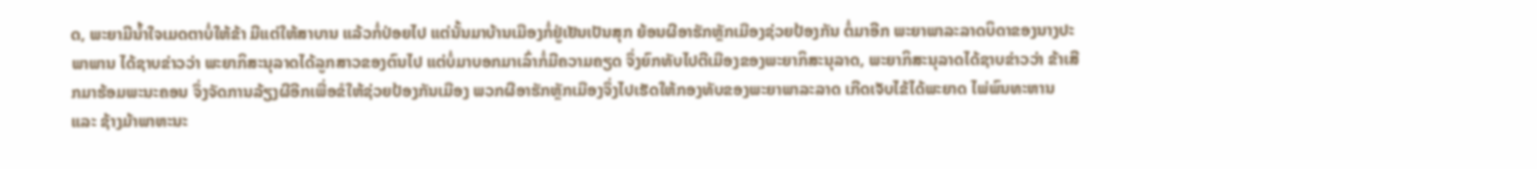ດ, ພະຍາມີນ້ຳໃຈເມດຕາບໍ່ໃຫ້ຂ້າ ມີແຕ່ໃຫ້ສາບານ ແລ້ວກໍ່ປ່ອຍໄປ ແຕ່ນັ້ນມາບ້ານເມືອງກໍ່ຢູ່ເຢັນເປັນສຸກ ຍ້ອນຜີອາຮັກຫຼັກເມືອງຊ່ວຍປ້ອງກັນ ຕໍ່ມາອີກ ພະຍາພາລະລາດບິດາຂອງນາງປະພາພານ ໄດ້ຊາບຂ່າວວ່າ ພະຍາກິສະນຸລາດໄດ້ລູກສາວຂອງຕົນໄປ ແຕ່ບໍ່ມາບອກມາເລົ່າກໍ່ມີຄວາມຄຽດ ຈຶ່ງຍົກທັບໄປຕີເມືອງຂອງພະຍາກິສະນຸລາດ, ພະຍາກິສະນຸລາດໄດ້ຊາບຂ່າວວ່າ ຂ້າເສີກມາຮ້ອມພະນະຄອນ ຈຶ່ງຈັດການລ້ຽງຜີອີກເພື່ອຂໍໃຫ້ຊ່ວຍປ້ອງກັນເມືອງ ພວກຜີອາຮັກຫຼັກເມືອງຈຶ່ງໄປເຮັດໃຫ້ກອງທັບຂອງພະຍາພາລະລາດ ເກີດເຈັບໄຂ້ໄດ້ພະຍາດ ໄພ່ພົນທະຫານ ແລະ ຊ້າງມ້າພາຫະນະ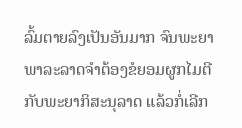ລົ້ມຕາຍລົງເປັນອັນມາກ ຈົນພະຍາພາລະລາດຈຳຕ້ອງຂໍຍອມຜູກໄມຕີກັບພະຍາກິສະນຸລາດ ແລ້ວກໍ່ເລີກ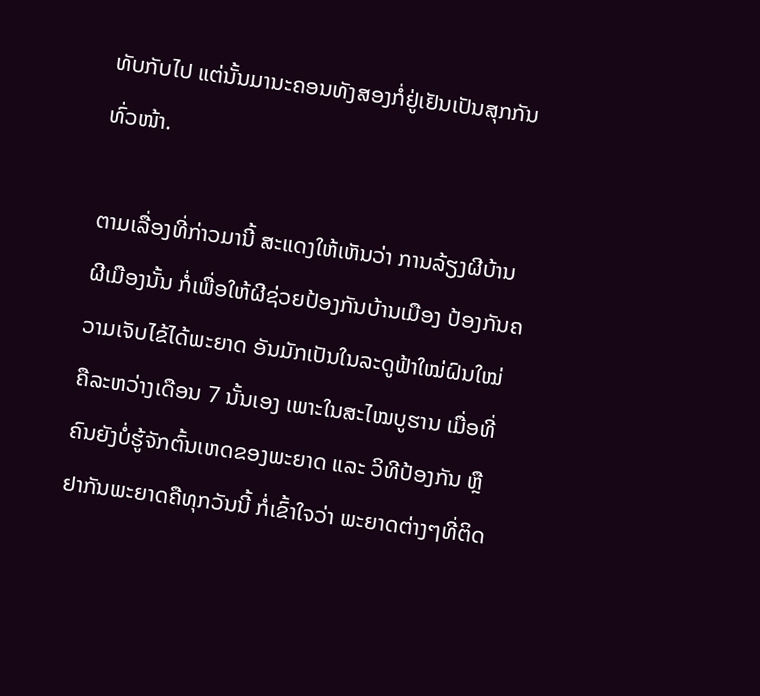ທັບກັບໄປ ແຕ່ນັ້ນມານະຄອນທັງສອງກໍ່ຢູ່ເຢັນເປັນສຸກກັນທົ່ວໜ້າ.

ຕາມເລື່ອງທີ່ກ່າວມານີ້ ສະແດງໃຫ້ເຫັນວ່າ ການລ້ຽງຜີບ້ານຜີເມືອງນັ້ນ ກໍ່ເພື່ອໃຫ້ຜີຊ່ວຍປ້ອງກັນບ້ານເມືອງ ປ້ອງກັນຄວາມເຈັບໄຂ້ໄດ້ພະຍາດ ອັນມັກເປັນໃນລະດູຟ້າໃໝ່ຝົນໃໝ່ ຄືລະຫວ່າງເດືອນ 7 ນັ້ນເອງ ເພາະໃນສະໄໝບູຮານ ເມື່ອທີ່ຄົນຍັງບໍ່ຮູ້ຈັກຕົ້ນເຫດຂອງພະຍາດ ແລະ ວິທີປ້ອງກັນ ຫຼື ຢາກັນພະຍາດຄືທຸກວັນນີ້ ກໍ່ເຂົ້າໃຈວ່າ ພະຍາດຕ່າງໆທີ່ຕິດ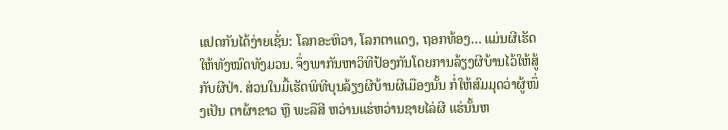ແປດກັນໄດ້ງ່າຍເຊັ່ນ: ໂລກອະຫິວາ, ໂລກຕາແດງ, ຖອກທ້ອງ… ແມ່ນຜີເຮັດໃຫ້ທັງໝົດທັງມວນ. ຈຶ່ງພາກັນຫາວິທີປ້ອງກັນໂດຍການລ້ຽງຜີບ້ານໄວ້ໃຫ້ສູ້ກັບຜີປ່າ. ສ່ວນໃນມື້ເຮັດພິທີບຸນລ້ຽງຜີບ້ານຜີເມືອງນັ້ນ ກໍ່ໃຫ້ສົມມຸດວ່າຜູ້ໜຶ່ງເປັນ ຕາຜ້າຂາວ ຫຼື ພະລືສີ ຫວ່ານແຮ່ຫວ່ານຊາຍໄລ່ຜີ ແຮ່ນັ້ນຫ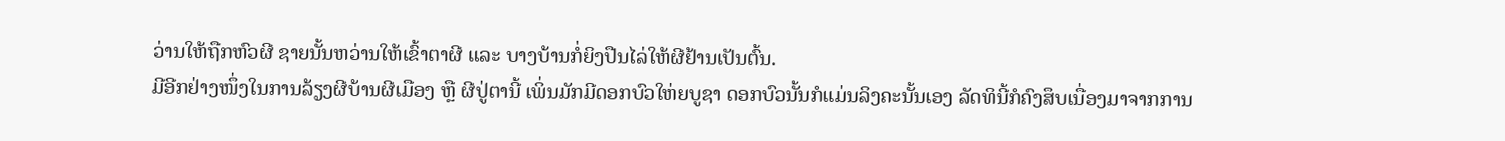ວ່ານໃຫ້ຖືກຫົວຜີ ຊາຍນັ້ນຫວ່ານໃຫ້ເຂົ້າຕາຜີ ແລະ ບາງບ້ານກໍ່ຍິງປືນໄລ່ໃຫ້ຜີຢ້ານເປັນຕົ້ນ.
ມີອີກຢ່າງໜຶ່ງໃນການລ້ຽງຜີບ້ານຜີເມືອງ ຫຼື ຜີປູ່ຕານີ້ ເພິ່ນມັກມີດອກບົວໃຫ່ຍບູຊາ ດອກບົວນັ້ນກໍແມ່ນລິງຄະນັ້ນເອງ ລັດທິນີ້ກໍຄົງສຶບເນື່ອງມາຈາກການ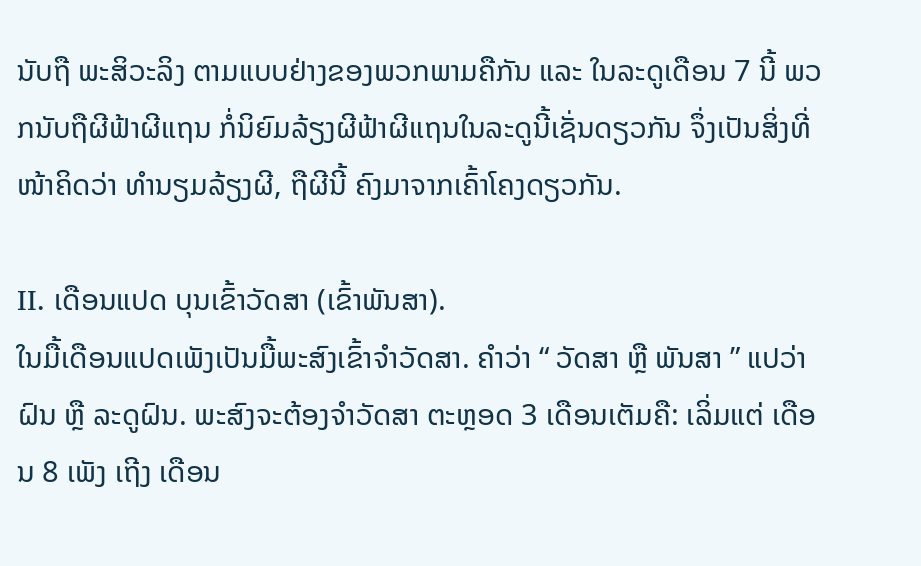ນັບຖື ພະສິວະລິງ ຕາມແບບຢ່າງຂອງພວກພາມຄືກັນ ແລະ ໃນລະດູເດືອນ 7 ນີ້ ພວກນັບຖືຜີຟ້າຜີແຖນ ກໍ່ນິຍົມລ້ຽງຜີຟ້າຜີແຖນໃນລະດູນີ້ເຊັ່ນດຽວກັນ ຈຶ່ງເປັນສິ່ງທີ່ໜ້າຄິດວ່າ ທຳນຽມລ້ຽງຜີ, ຖືຜີນີ້ ຄົງມາຈາກເຄົ້າໂຄງດຽວກັນ.

II. ເດືອນແປດ ບຸນເຂົ້າວັດສາ (ເຂົ້າພັນສາ).
ໃນມື້ເດືອນແປດເພັງເປັນມື້ພະສົງເຂົ້າຈຳວັດສາ. ຄຳວ່າ “ ວັດສາ ຫຼື ພັນສາ ” ແປວ່າ ຝົນ ຫຼື ລະດູຝົນ. ພະສົງຈະຕ້ອງຈຳວັດສາ ຕະຫຼອດ 3 ເດືອນເຕັມຄື: ເລິ່ມແຕ່ ເດືອນ 8 ເພັງ ເຖີງ ເດືອນ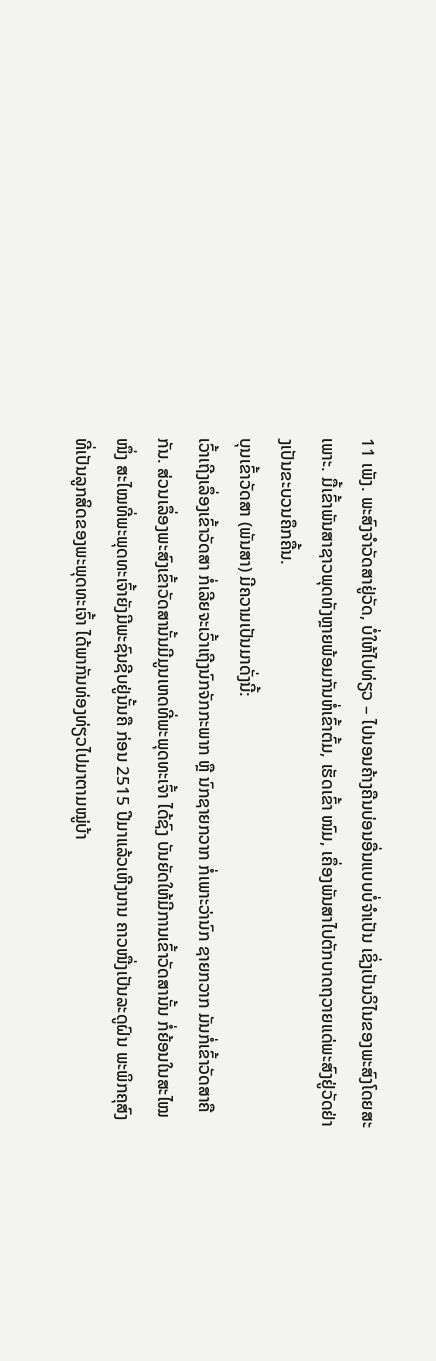11 ເພັງ. ພະສົງຈຳວັດສາຢູ່ວັດ, ບໍ່ໃຫ້ໄປທ່ຽວ – ໄປນອນຄ້າງຄືນບ່ອນອື່ນແບບບໍ່ຈຳເປັນ ເຊິ່ງເປັນວິໄນຂອງພະສົງໂດຍສະເພາະ. ມື້ເຂົ້າພັນສາຊາວພຸດທັງຫຼາຍພ້ອມກັນຫໍ່ເຂົ້າຕົ້ມ, ເຮັດເຂົ້າ ໜົມ, ເຄຶ່ອງພັນສາໄປຕັກບາດຖວາຍແດ່ພະສົງຢູ່ວັດຢ່າງເປັນຂະບວນຄຶກຄື້ນ.
ບຸນເຂົ້າວັດສາ (ພັນສາ) ມີຄວາມເປັນມາດັ່ງນີ້:
ເວົ້າເຖີງເລຶ່ອງເຂົ້າວັດສາ ກໍ່ເລີຍຈະເວົ້າເຖີງນົກຈັກກະພາກ ຫຼື ນົກຊາຍກວາກ ກໍ່ເພາະວ່ານົກ ຊາຍກວາກ ມັນກໍ່ເຂົ້າວັດສາຄືກັນ. ສ່ວນເລຶ່ອງພະສົງເຂົ້າວັດສານັ້ນມີມູນເຫດທີ່ພະພຸດທະເຈົ້າ ໄດ້ຊົງ ບັນຍັດໃຫ້ມີການເຂົ້າວັດສານັ້ນ ກໍ່ຍ້ອນໃນສະໄໝໜຶ່ງ ສະໄໝທີ່ພະພຸດທະເຈົ້າຍັງມີພະຊົນຊີບຢູ່ນັ້ນຄື ກ່ອນ 2515 ປີມາແລ້ວເຫີງນານ ຄາວໜື່ງເປັນລະດູຝົນ ພະພິກຄຸສົງທີ່ເປັນລູກສິດຂອງພະພຸດທະເຈົ້າ ໄດ້ພາກັນທ່ອງທ່ຽວໄປມາຕາມໝູ່ບ້າ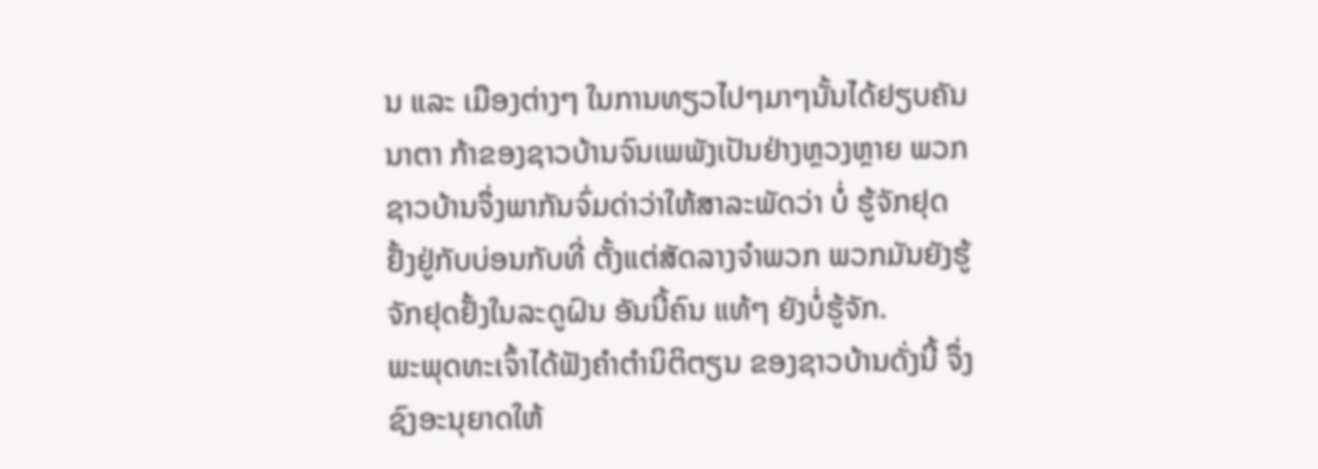ນ ແລະ ເມືອງຕ່າງໆ ໃນການທຽວໄປໆມາໆນັ້ນໄດ້ຢຽບຄັນນາຕາ ກ້າຂອງຊາວບ້ານຈົນເພພັງເປັນຢ່າງຫຼວງຫຼາຍ ພວກຊາວບ້ານຈຶ່ງພາກັນຈົ່ມດ່າວ່າໃຫ້ສາລະພັດວ່າ ບໍ່ ຮູ້ຈັກຢຸດຢັ້ງຢູ່ກັບບ່ອນກັບທີ່ ຕັ້ງແຕ່ສັດລາງຈຳພວກ ພວກມັນຍັງຮູ້ຈັກຢຸດຢັ້ງໃນລະດູຝົນ ອັນນີ້ຄົນ ແທ້ໆ ຍັງບໍ່ຮູ້ຈັກ.
ພະພຸດທະເຈົ້າໄດ້ຟັງຄຳຕຳນິຕິຕຽນ ຂອງຊາວບ້ານດັ່ງນີ້ ຈຶ່ງຊົງອະນຸຍາດໃຫ້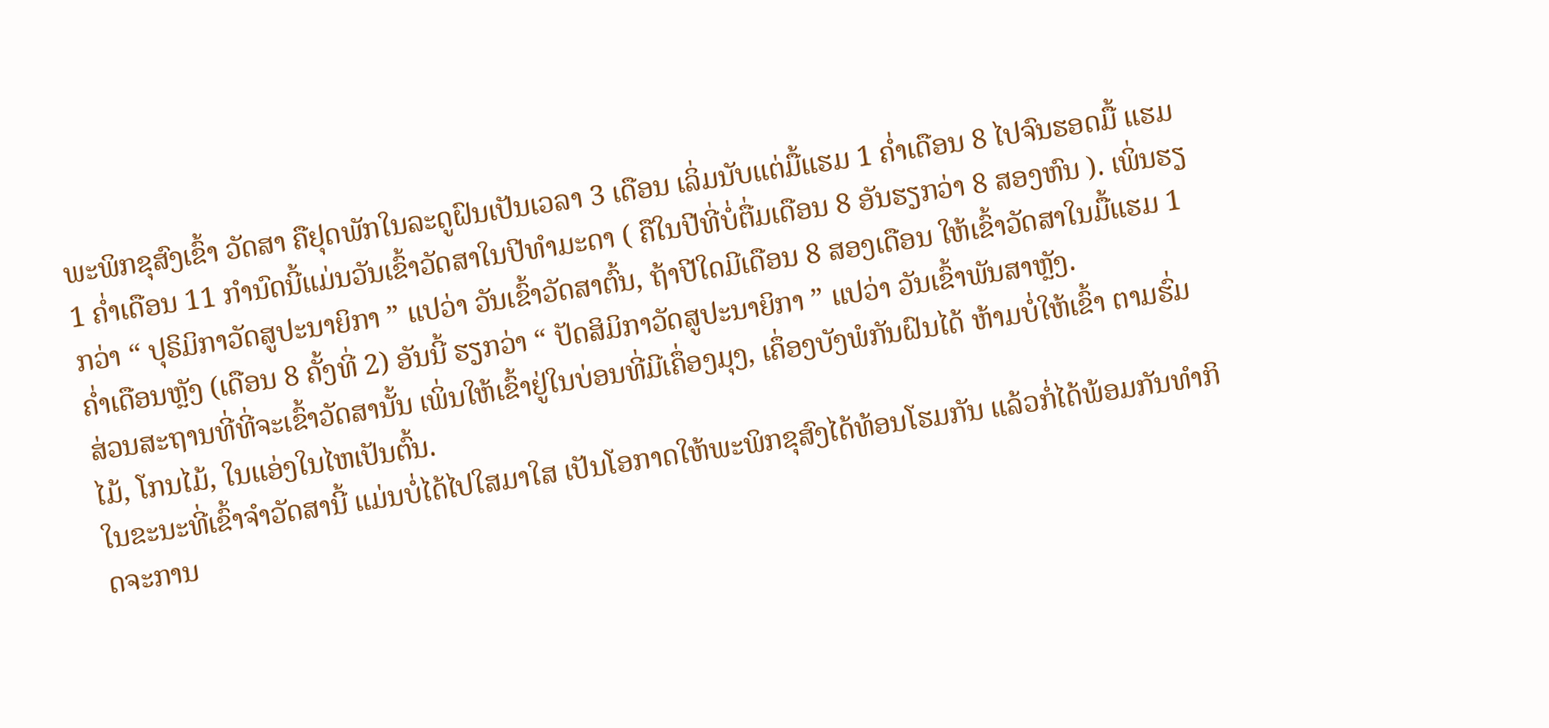ພະພິກຂຸສົງເຂົ້າ ວັດສາ ຄືຢຸດພັກໃນລະດູຝົນເປັນເວລາ 3 ເດືອນ ເລິ່ມນັບແຕ່ມື້ແຮມ 1 ຄໍ່າເດືອນ 8 ໄປຈົນຮອດມື້ ແຮມ 1 ຄໍ່າເດືອນ 11 ກຳນົດນີ້ແມ່ນວັນເຂົ້າວັດສາໃນປີທຳມະດາ ( ຄືໃນປີທີ່ບໍ່ຕື່ມເດືອນ 8 ອັນຮຽກວ່າ 8 ສອງຫົນ ). ເພິ່ນຮຽກວ່າ “ ປຸຣິມິກາວັດສູປະນາຍິກາ ” ແປວ່າ ວັນເຂົ້າວັດສາຕົ້ນ, ຖ້າປີໃດມີເດືອນ 8 ສອງເດືອນ ໃຫ້ເຂົ້າວັດສາໃນມື້ແຮມ 1 ຄໍ່າເດືອນຫຼັງ (ເດືອນ 8 ຄັ້ງທີ່ 2) ອັນນີ້ ຮຽກວ່າ “ ປັດສິມິກາວັດສູປະນາຍິກາ ” ແປວ່າ ວັນເຂົ້າພັນສາຫຼັງ.
ສ່ວນສະຖານທີ່ທີ່ຈະເຂົ້າວັດສານັ້ນ ເພິ່ນໃຫ້ເຂົ້າຢູ່ໃນບ່ອນທີ່ມີເຄຶ່ອງມຸງ, ເຄຶ່ອງບັງພໍກັນຝົນໄດ້ ຫ້າມບໍ່ໃຫ້ເຂົ້າ ຕາມຮົ່ມໄມ້, ໂກນໄມ້, ໃນແອ່ງໃນໄຫເປັນຕົ້ນ.
ໃນຂະນະທີ່ເຂົ້າຈຳວັດສານີ້ ແມ່ນບໍ່ໄດ້ໄປໃສມາໃສ ເປັນໂອກາດໃຫ້ພະພິກຂຸສົງໄດ້ທ້ອນໂຮມກັນ ແລ້ວກໍ່ໄດ້ພ້ອມກັນທຳກິດຈະການ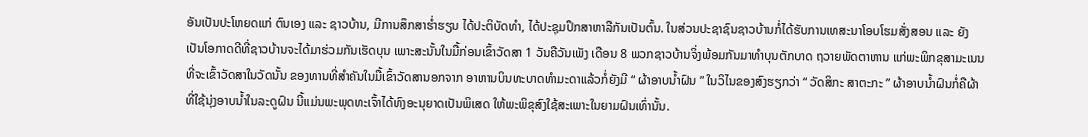ອັນເປັນປະໂຫຍດແກ່ ຕົນເອງ ແລະ ຊາວບ້ານ, ມີການສຶກສາຮໍ່າຮຽນ ໄດ້ປະຕິບັດທຳ, ໄດ້ປະຊຸມປຶກສາຫາລືກັນເປັນຕົ້ນ. ໃນສ່ວນປະຊາຊົນຊາວບ້ານກໍ່ໄດ້ຮັບການເທສະນາໂອບໂຮມສັ່ງສອນ ແລະ ຍັງເປັນໂອກາດດີທີ່ຊາວບ້ານຈະໄດ້ມາຮ່ວມກັນເຮັດບຸນ ເພາະສະນັ້ນໃນມື້ກ່ອນເຂົ້າວັດສາ 1 ວັນຄືວັນເພັງ ເດືອນ 8 ພວກຊາວບ້ານຈິ່ງພ້ອມກັນມາທຳບຸນຕັກບາດ ຖວາຍພັດຕາຫານ ແກ່ພະພິກຂຸສາມະເນນ ທີ່ຈະເຂົ້າວັດສາໃນວັດນັ້ນ ຂອງທານທີ່ສຳຄັນໃນມື້ເຂົ້າວັດສານອກຈາກ ອາຫານບິນທະບາດທຳມະດາແລ້ວກໍ່ຍັງມີ “ ຜ້າອາບນ້ຳຝົນ ” ໃນວິໄນຂອງສົງຮຽກວ່າ “ ວັດສິກະ ສາຕະກະ ” ຜ້າອາບນ້ຳຝົນກໍ່ຄືຜ້າທີ່ໃຊ້ນຸ່ງອາບນ້ຳໃນລະດູຝົນ ນີ້ແມ່ນພະພຸດທະເຈົ້າໄດ້ທົງອະນຸຍາດເປັນພິເສດ ໃຫ້ພະພິຂຸສົງໃຊ້ສະເພາະໃນຍາມຝົນເທົ່ານັ້ນ.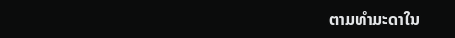ຕາມທຳມະດາໃນ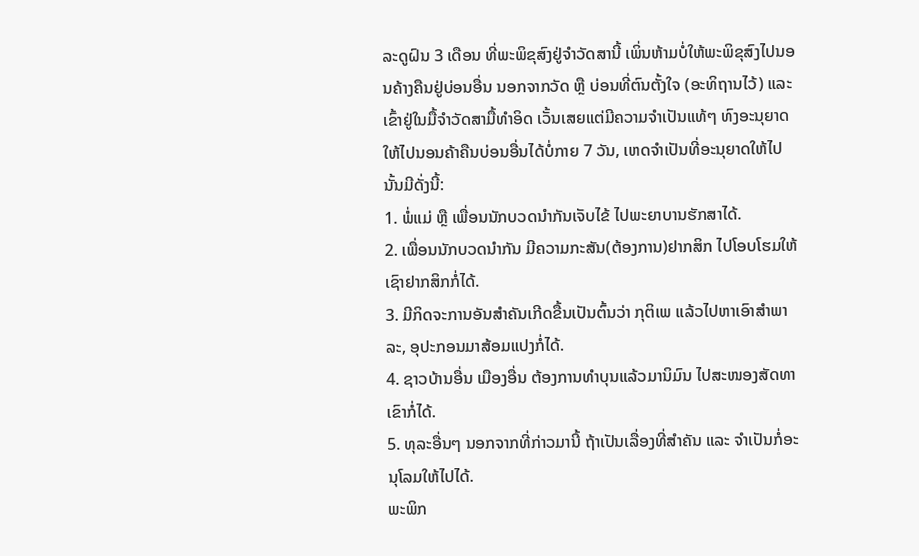ລະດູຝົນ 3 ເດືອນ ທີ່ພະພິຂຸສົງຢູ່ຈຳວັດສານີ້ ເພິ່ນຫ້າມບໍ່ໃຫ້ພະພິຂຸສົງໄປນອນຄ້າງຄືນຢູ່ບ່ອນອື່ນ ນອກຈາກວັດ ຫຼື ບ່ອນທີ່ຕົນຕັ້ງໃຈ (ອະທິຖານໄວ້) ແລະ ເຂົ້າຢູ່ໃນມື້ຈຳວັດສາມື້ທຳອິດ ເວັ້ນເສຍແຕ່ມີຄວາມຈຳເປັນແທ້ໆ ທົງອະນຸຍາດໃຫ້ໄປນອນຄ້າຄືນບ່ອນອື່ນໄດ້ບໍ່ກາຍ 7 ວັນ, ເຫດຈຳເປັນທີ່ອະນຸຍາດໃຫ້ໄປນັ້ນມີດັ່ງນີ້:
1. ພໍ່ແມ່ ຫຼື ເພື່ອນນັກບວດນຳກັນເຈັບໄຂ້ ໄປພະຍາບານຮັກສາໄດ້.
2. ເພື່ອນນັກບວດນຳກັນ ມີຄວາມກະສັນ(ຕ້ອງການ)ຢາກສິກ ໄປໂອບໂຮມໃຫ້ເຊົາຢາກສິກກໍ່ໄດ້.
3. ມີກິດຈະການອັນສຳຄັນເກີດຂື້ນເປັນຕົ້ນວ່າ ກຸຕິເພ ແລ້ວໄປຫາເອົາສຳພາລະ, ອຸປະກອນມາສ້ອມແປງກໍ່ໄດ້.
4. ຊາວບ້ານອື່ນ ເມືອງອື່ນ ຕ້ອງການທຳບຸນແລ້ວມານິມົນ ໄປສະໜອງສັດທາເຂົາກໍ່ໄດ້.
5. ທຸລະອື່ນໆ ນອກຈາກທີ່ກ່າວມານີ້ ຖ້າເປັນເລື່ອງທີ່ສຳຄັນ ແລະ ຈຳເປັນກໍ່ອະນຸໂລມໃຫ້ໄປໄດ້.
ພະພິກ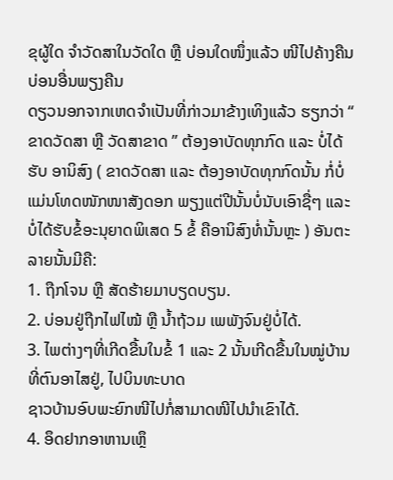ຂຸຜູ້ໃດ ຈຳວັດສາໃນວັດໃດ ຫຼື ບ່ອນໃດໜຶ່ງແລ້ວ ໜີໄປຄ້າງຄືນບ່ອນອື່ນພຽງຄືນ
ດຽວນອກຈາກເຫດຈຳເປັນທີ່ກ່າວມາຂ້າງເທິງແລ້ວ ຮຽກວ່າ “ ຂາດວັດສາ ຫຼື ວັດສາຂາດ ” ຕ້ອງອາບັດທຸກກົດ ແລະ ບໍ່ໄດ້ຮັບ ອານິສົງ ( ຂາດວັດສາ ແລະ ຕ້ອງອາບັດທຸກກົດນັ້ນ ກໍ່ບໍ່ແມ່ນໂທດໜັກໜາສັງດອກ ພຽງແຕ່ປີນັ້ນບໍ່ນັບເອົາຊື່ໆ ແລະ ບໍ່ໄດ້ຮັບຂໍ້ອະນຸຍາດພິເສດ 5 ຂໍ້ ຄືອານິສົງທໍ່ນັ້ນຫຼະ ) ອັນຕະລາຍນັ້ນມີຄື:
1. ຖືກໂຈນ ຫຼື ສັດຮ້າຍມາບຽດບຽນ.
2. ບ່ອນຢູ່ຖືກໄຟໄໝ້ ຫຼື ນ້ຳຖ້ວມ ເພພັງຈົນຢູ່ບໍ່ໄດ້.
3. ໄພຕ່າງໆທີ່ເກີດຂື້ນໃນຂໍ້ 1 ແລະ 2 ນັ້ນເກີດຂື້ນໃນໝູ່ບ້ານທີ່ຕົນອາໄສຢູ່, ໄປບິນທະບາດ
ຊາວບ້ານອົບພະຍົກໜີໄປກໍ່ສາມາດໜີໄປນຳເຂົາໄດ້.
4. ອຶດຢາກອາຫານເຫຼຶ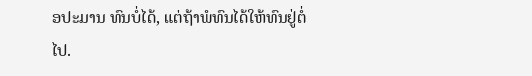ອປະມານ ທົນບໍ່ໄດ້, ແຕ່ຖ້າພໍທົນໄດ້ໃຫ້ທົນຢູ່ຕໍ່ໄປ.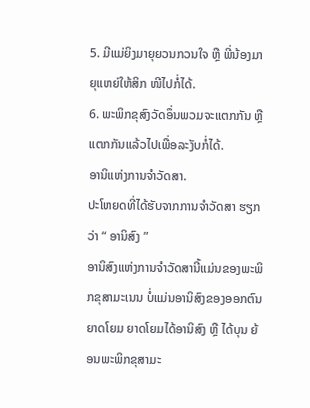5. ມີແມ່ຍິງມາຍຸຍວນກວນໃຈ ຫຼື ພີ່ນ້ອງມາຍຸແຫຍ່ໃຫ້ສິກ ໜີໄປກໍ່ໄດ້.
6. ພະພິກຂຸສົງວັດອຶ່ນພວມຈະແຕກກັນ ຫຼື ແຕກກັນແລ້ວໄປເພື່ອລະງັບກໍ່ໄດ້.
ອານິແຫ່ງການຈຳວັດສາ.
ປະໂຫຍດທີ່ໄດ້ຮັບຈາກການຈຳວັດສາ ຮຽກວ່າ “ ອານິສົງ ”
ອານິສົງແຫ່ງການຈຳວັດສານີ້ແມ່ນຂອງພະພິກຂຸສາມະເນນ ບໍ່ແມ່ນອານິສົງຂອງອອກຕົນຍາດໂຍມ ຍາດໂຍມໄດ້ອານິສົງ ຫຼື ໄດ້ບຸນ ຍ້ອນພະພິກຂຸສາມະ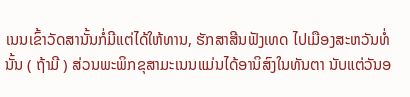ເນນເຂົ້າວັດສານັ້ນກໍ່ມີແຕ່ໄດ້ໃຫ້ທານ, ຮັກສາສີນຟັງເທດ ໄປເມືອງສະຫວັນທໍ່ນັ້ນ ( ຖ້າມີ ) ສ່ວນພະພິກຂຸສາມະເນນແມ່ນໄດ້ອານິສົງໃນທັນຕາ ນັບແຕ່ວັນອ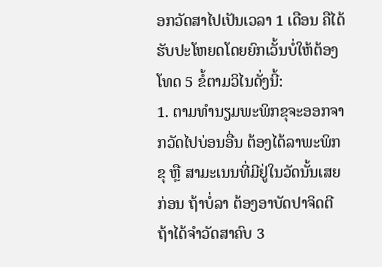ອກວັດສາໄປເປັນເວລາ 1 ເດືອນ ຄືໄດ້ຮັບປະໂຫຍດໂດຍຍົກເວັ້ນບໍ່ໃຫ້ຕ້ອງໂທດ 5 ຂໍ້ຕາມວິໄນດັ່ງນີ້:
1. ຕາມທຳນຽມພະພິກຂຸຈະອອກຈາກວັດໄປບ່ອນອື່ນ ຕ້ອງໄດ້ລາພະພິກຂຸ ຫຼື ສາມະເນນທີ່ມີຢູ່ໃນວັດນັ້ນເສຍກ່ອນ ຖ້າບໍ່ລາ ຕ້ອງອາບັດປາຈິດຕີ ຖ້າໄດ້ຈຳວັດສາຄົບ 3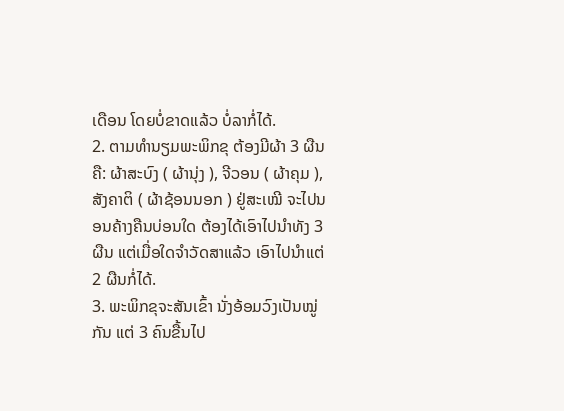ເດືອນ ໂດຍບໍ່ຂາດແລ້ວ ບໍ່ລາກໍ່ໄດ້.
2. ຕາມທຳນຽມພະພິກຂຸ ຕ້ອງມີຜ້າ 3 ຜືນຄື: ຜ້າສະບົງ ( ຜ້ານຸ່ງ ), ຈີວອນ ( ຜ້າຄຸມ ), ສັງຄາຕິ ( ຜ້າຊ້ອນນອກ ) ຢູ່ສະເໝີ ຈະໄປນອນຄ້າງຄືນບ່ອນໃດ ຕ້ອງໄດ້ເອົາໄປນຳທັງ 3 ຜືນ ແຕ່ເມື່ອໃດຈຳວັດສາແລ້ວ ເອົາໄປນຳແຕ່ 2 ຜືນກໍ່ໄດ້.
3. ພະພິກຂຸຈະສັນເຂົ້າ ນັ່ງອ້ອມວົງເປັນໝູ່ກັນ ແຕ່ 3 ຄົນຂື້ນໄປ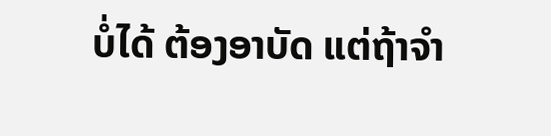ບໍ່ໄດ້ ຕ້ອງອາບັດ ແຕ່ຖ້າຈຳ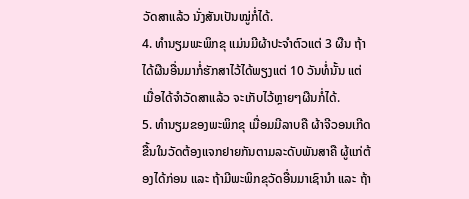ວັດສາແລ້ວ ນັ່ງສັນເປັນໝູ່ກໍ່ໄດ້.
4. ທຳນຽມພະພິກຂຸ ແມ່ນມີຜ້າປະຈຳຕົວແຕ່ 3 ຜືນ ຖ້າໄດ້ຜືນອື່ນມາກໍ່ຮັກສາໄວ້ໄດ້ພຽງແຕ່ 10 ວັນທໍ່ນັ້ນ ແຕ່ເມື່ອໄດ້ຈຳວັດສາແລ້ວ ຈະເກັບໄວ້ຫຼາຍໆຜືນກໍ່ໄດ້.
5. ທຳນຽມຂອງພະພິກຂຸ ເມື່ອມມີລາບຄື ຜ້າຈີວອນເກີດຂື້ນໃນວັດຕ້ອງແຈກຢາຍກັນຕາມລະດັບພັນສາຄື ຜູ້ແກ່ຕ້ອງໄດ້ກ່ອນ ແລະ ຖ້າມີພະພິກຂຸວັດອື່ນມາເຊົານຳ ແລະ ຖ້າ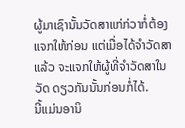ຜູ້ມາເຊົານັ້ນວັດສາແກ່ກ່ວາກໍ່ຕ້ອງແຈກໃຫ້ກ່ອນ ແຕ່ເມື່ອໄດ້ຈຳວັດສາແລ້ວ ຈະແຈກໃຫ້ຜູ້ທີ່ຈຳວັດສາໃນວັດ ດຽວກັນນັ້ນກ່ອນກໍ່ໄດ້.
ນີ້ແມ່ນອານິ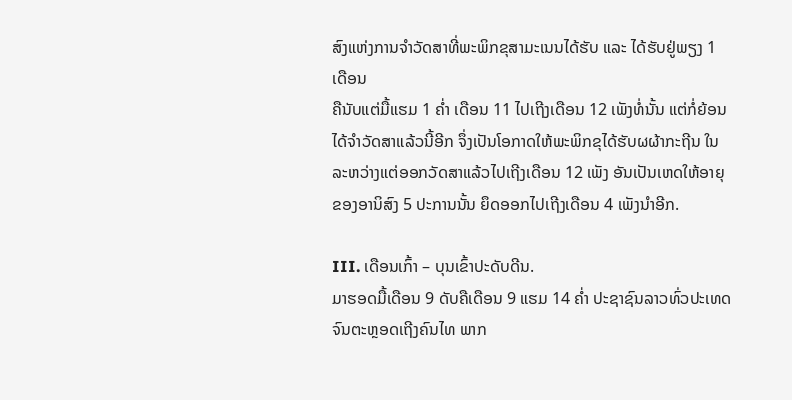ສົງແຫ່ງການຈຳວັດສາທີ່ພະພິກຂຸສາມະເນນໄດ້ຮັບ ແລະ ໄດ້ຮັບຢູ່ພຽງ 1 ເດືອນ
ຄືນັບແຕ່ມື້ແຮມ 1 ຄໍ່າ ເດືອນ 11 ໄປເຖີງເດືອນ 12 ເພັງທໍ່ນັ້ນ ແຕ່ກໍ່ຍ້ອນໄດ້ຈຳວັດສາແລ້ວນີ້ອີກ ຈຶ່ງເປັນໂອກາດໃຫ້ພະພິກຂຸໄດ້ຮັບຜຜ້າກະຖີນ ໃນລະຫວ່າງແຕ່ອອກວັດສາແລ້ວໄປເຖີງເດືອນ 12 ເພັງ ອັນເປັນເຫດໃຫ້ອາຍຸຂອງອານິສົງ 5 ປະການນັ້ນ ຍຶດອອກໄປເຖີງເດືອນ 4 ເພັງນຳອີກ.

III. ເດືອນເກົ້າ – ບຸນເຂົ້າປະດັບດີນ.
ມາຮອດມື້ເດືອນ 9 ດັບຄືເດືອນ 9 ແຮມ 14 ຄໍ່າ ປະຊາຊົນລາວທົ່ວປະເທດ ຈົນຕະຫຼອດເຖີງຄົນໄທ ພາກ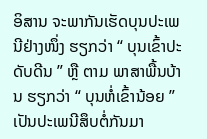ອິສານ ຈະພາກັນເຮັດບຸນປະເພນີຢ່າງໜຶ່ງ ຮຽກວ່າ “ ບຸນເຂົ້າປະດັບດີນ ” ຫຼື ຕາມ ພາສາພື້ນບ້ານ ຮຽກວ່າ “ ບຸນຫໍ່ເຂົ້ານ້ອຍ ” ເປັນປະເພນີສຶບຕໍ່ກັນມາ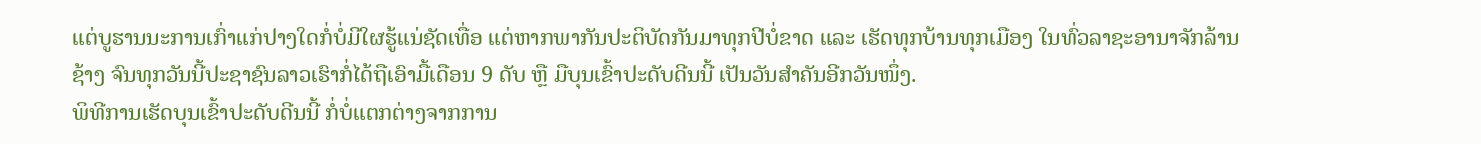ແຕ່ບູຮານນະການເກົ່າແກ່ປາງໃດກໍ່ບໍ່ມີໃຜຮູ້ແນ່ຊັດເທື່ອ ແຕ່ຫາກພາກັນປະຕິບັດກັນມາທຸກປີບໍ່ຂາດ ແລະ ເຮັດທຸກບ້ານທຸກເມືອງ ໃນທົ່ວລາຊະອານາຈັກລ້ານຊ້າງ ຈົນທຸກວັນນີ້ປະຊາຊົນລາວເຮົາກໍ່ໄດ້ຖືເອົາມື້ເດືອນ 9 ດັບ ຫຼື ມືບຸນເຂົ້າປະດັບດີນນີ້ ເປັນວັນສຳຄັນອີກວັນໜຶ່ງ.
ພິທີການເຮັດບຸນເຂົ້າປະດັບດີນນີ້ ກໍ່ບໍ່ແຕກຕ່າງຈາກການ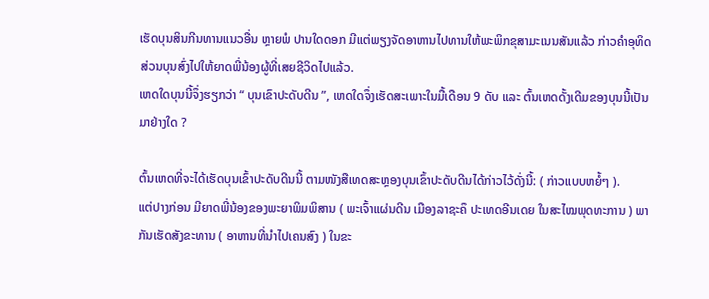ເຮັດບຸນສິນກີນທານແນວອື່ນ ຫຼາຍພໍ ປານໃດດອກ ມີແຕ່ພຽງຈັດອາຫານໄປທານໃຫ້ພະພິກຂຸສາມະເນນສັນແລ້ວ ກ່າວຄຳອຸທິດສ່ວນບຸນສົ່ງໄປໃຫ້ຍາດພີ່ນ້ອງຜູ້ທີ່ເສຍຊີວິດໄປແລ້ວ.
ເຫດໃດບຸນນີ້ຈຶ່ງຮຽກວ່າ “ ບຸນເຂົາປະດັບດີນ ”, ເຫດໃດຈຶ່ງເຮັດສະເພາະໃນມື້ເດືອນ 9 ດັບ ແລະ ຕົ້ນເຫດດັ້ງເດີມຂອງບຸນນີ້ເປັນມາຢ່າງໃດ ?

ຕົ້ນເຫດທີ່ຈະໄດ້ເຮັດບຸນເຂົ້າປະດັບດີນນີ້ ຕາມໜັງສືເທດສະຫຼອງບຸນເຂົ້າປະດັບດີນໄດ້ກ່າວໄວ້ດັ່ງນີ້: ( ກ່າວແບບຫຍໍ້ໆ ).
ແຕ່ປາງກ່ອນ ມີຍາດພີ່ນ້ອງຂອງພະຍາພິມພິສານ ( ພະເຈົ້າແຜ່ນດີນ ເມືອງລາຊະຄຶ ປະເທດອີນເດຍ ໃນສະໄໝພຸດທະການ ) ພາກັນເຮັດສັງຂະທານ ( ອາຫານທີ່ນຳໄປເຄນສົງ ) ໃນຂະ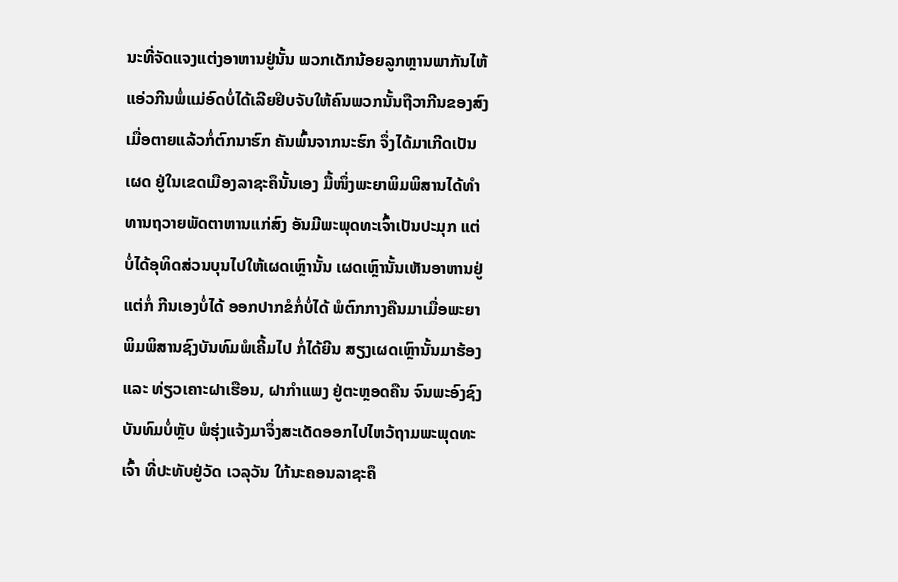ນະທີ່ຈັດແຈງແຕ່ງອາຫານຢູ່ນັ້ນ ພວກເດັກນ້ອຍລູກຫຼານພາກັນໄຫ້ແອ່ວກີນພໍ່ແມ່ອົດບໍ່ໄດ້ເລີຍຢິບຈັບໃຫ້ຄົນພວກນັ້ນຖືວາກີນຂອງສົງ ເມື່ອຕາຍແລ້ວກໍ່ຕົກນາຮົກ ຄັນພົ້ນຈາກນະຮົກ ຈຶ່ງໄດ້ມາເກີດເປັນເຜດ ຢູ່ໃນເຂດເມືອງລາຊະຄຶນັ້ນເອງ ມື້ໜຶ່ງພະຍາພິມພິສານໄດ້ທຳທານຖວາຍພັດຕາຫານແກ່ສົງ ອັນມີພະພຸດທະເຈົ້າເປັນປະມຸກ ແຕ່ບໍ່ໄດ້ອຸທິດສ່ວນບຸນໄປໃຫ້ເຜດເຫຼົານັ້ນ ເຜດເຫຼົານັ້ນເຫັນອາຫານຢູ່ ແຕ່ກໍ່ ກີນເອງບໍ່ໄດ້ ອອກປາກຂໍກໍ່ບໍ່ໄດ້ ພໍຕົກກາງຄືນມາເມື່ອພະຍາພິມພິສານຊົງບັນທົມພໍເຄີ້ມໄປ ກໍ່ໄດ້ຍີນ ສຽງເຜດເຫຼົານັ້ນມາຮ້ອງ ແລະ ທ່ຽວເຄາະຝາເຮືອນ, ຝາກຳແພງ ຢູ່ຕະຫຼອດຄືນ ຈົນພະອົງຊົງບັນທົມບໍ່ຫຼັບ ພໍຮຸ່ງແຈ້ງມາຈຶ່ງສະເດັດອອກໄປໄຫວ້ຖາມພະພຸດທະເຈົ້າ ທີ່ປະທັບຢູ່ວັດ ເວລຸວັນ ໃກ້ນະຄອນລາຊະຄຶ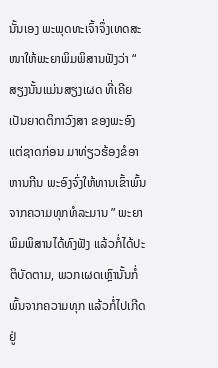ນັ້ນເອງ ພະພຸດທະເຈົ້າຈຶ່ງເທດສະໜາໃຫ້ພະຍາພິມພິສານຟັງວ່າ “ ສຽງນັ້ນແມ່ນສຽງເຜດ ທີ່ເຄີຍເປັນຍາດຕິກາວົງສາ ຂອງພະອົງແຕ່ຊາດກ່ອນ ມາທ່ຽວຮ້ອງຂໍອາຫານກີນ ພະອົງຈົ່ງໃຫ້ທານເຂົ້າພົ້ນຈາກຄວາມທຸກທໍລະມານ ” ພະຍາພິມພິສານໄດ້ທົງຟັງ ແລ້ວກໍ່ໄດ້ປະຕິບັດຕາມ, ພວກເຜດເຫຼົານັ້ນກໍ່ພົ້ນຈາກຄວາມທຸກ ແລ້ວກໍ່ໄປເກີດຢູ່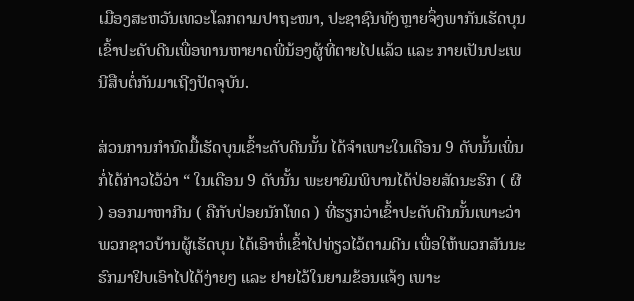ເມືອງສະຫວັນເທວະໂລກຕາມປາຖະໜາ, ປະຊາຊົນທັງຫຼາຍຈຶ່ງພາກັນເຮັດບຸນເຂົ້າປະດັບດີນເພື່ອທານຫາຍາດພີ່ນ້ອງຜູ້ທີ່ຕາຍໄປແລ້ວ ແລະ ກາຍເປັນປະເພນີສືບຕໍ່ກັນມາເຖີງປັດຈຸບັນ.

ສ່ວນການກຳນົດມື້ເຮັດບຸນເຂົ້າະດັບດີນນັ້ນ ໄດ້ຈຳເພາະໃນເດືອນ 9 ດັບນັ້ນເພິ່ນກໍ່ໄດ້ກ່າວໄວ້ວ່າ “ ໃນເດືອນ 9 ດັບນັ້ນ ພະຍາຍົມພິບານໄດ້ປ່ອຍສັດນະຮົກ ( ຜີ ) ອອກມາຫາກີນ ( ຄືກັບປ່ອຍນັກໂທດ ) ທີ່ຮຽກວ່າເຂົ້າປະດັບດີນນັ້ນເພາະວ່າ ພວກຊາວບ້ານຜູ້ເຮັດບຸນ ໄດ້ເອົາຫໍ່ເຂົ້າໄປທ່ຽວໄວ້ຕາມດີນ ເພື່ອໃຫ້ພວກສັນນະຮົກມາຢິບເອົາໄປໄດ້ງ່າຍໆ ແລະ ຢາຍໄວ້ໃນຍາມຂ້ອນແຈ້ງ ເພາະ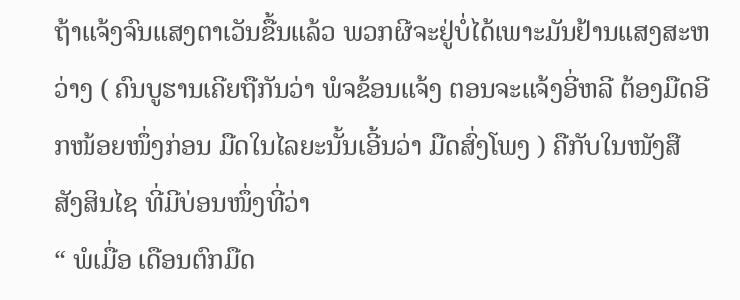ຖ້າແຈ້ງຈົນແສງຕາເວັນຂື້ນແລ້ວ ພວກຜີຈະຢູ່ບໍ່ໄດ້ເພາະມັນຢ້ານແສງສະຫວ່າງ ( ຄົນບູຮານເຄີຍຖືກັນວ່າ ພໍຈຂ້ອນແຈ້ງ ຕອນຈະແຈ້ງອີ່ຫລີ ຕ້ອງມືດອີກໜ້ອຍໜຶ່ງກ່ອນ ມືດໃນໄລຍະນັ້ນເອີ້ນວ່າ ມືດສົ່ງໂພງ ) ຄືກັບໃນໜັງສື ສັງສິນໄຊ ທີ່ມີບ່ອນໜຶ່ງທີ່ວ່າ
“ ພໍເມື່ອ ເດືອນຕົກມືດ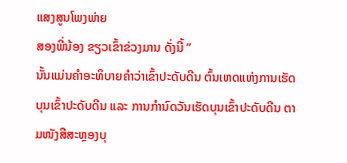ແສງສູນໂພງພ່າຍ
ສອງພີ່ນ້ອງ ຂຽວເຂົ້າຂ່ວງມານ ດັ່ງນີ້ ”
ນັ້ນແມ່ນຄຳອະທິບາຍຄຳວ່າເຂົ້າປະດັບດີນ ຕົ້ນເຫດແຫ່ງການເຮັດບຸນເຂົ້າປະດັບດີນ ແລະ ການກຳນົດວັນເຮັດບຸນເຂົ້າປະດັບດີນ ຕາມໜັງສືສະຫຼອງບຸ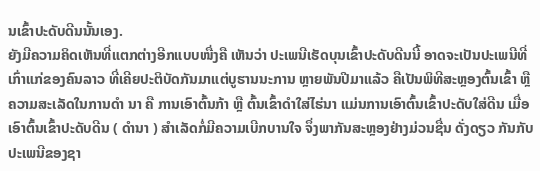ນເຂົ້າປະດັບດີນນັ້ນເອງ.
ຍັງມີຄວາມຄິດເຫັນທີ່ແຕກຕ່າງອີກແບບໜື່ງຄື ເຫັນວ່າ ປະເພນີເຮັດບຸນເຂົ້າປະດັບດີນນີ້ ອາດຈະເປັນປະເພນີທີ່ເກົ່າແກ່ຂອງຄົນລາວ ທີ່ເຄີຍປະຕິບັດກັນມາແຕ່ບູຮານນະການ ຫຼາຍພັນປີມາແລ້ວ ຄືເປັນພິທີສະຫຼອງຕົ້ນເຂົ້າ ຫຼື ຄວາມສະເລັດໃນການດຳ ນາ ຄື ການເອົາຕົ້ນກ້າ ຫຼື ຕົ້ນເຂົ້າດຳໃສ່ໄຮ່ນາ ແມ່ນການເອົາຕົ້ນເຂົ້າປະດັບໃສ່ດີນ ເມື່ອເອົາຕົ້ນເຂົ້າປະດັບດີນ ( ດຳນາ ) ສຳເລັດກໍ່ມີຄວາມເບີກບານໃຈ ຈຶ່ງພາກັນສະຫຼອງຢ່າງມ່ວນຊື່ນ ດັ່ງດຽວ ກັນກັບປະເພນີຂອງຊາ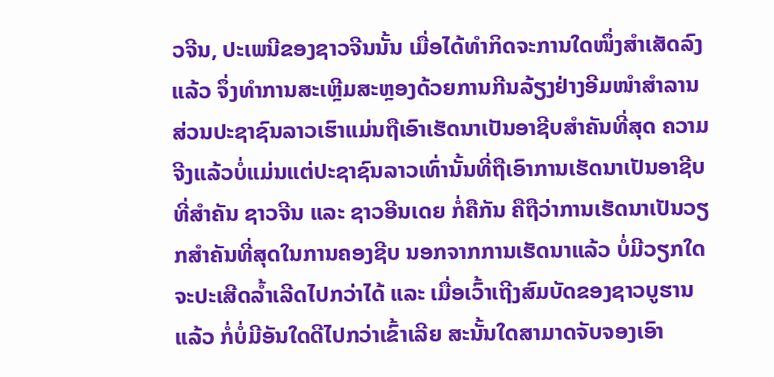ວຈີນ, ປະເພນີຂອງຊາວຈີນນັ້ນ ເມື່ອໄດ້ທຳກິດຈະການໃດໜຶ່ງສຳເສັດລົງແລ້ວ ຈຶ່ງທຳການສະເຫຼີມສະຫຼອງດ້ວຍການກີນລ້ຽງຢ່າງອີມໜຳສຳລານ ສ່ວນປະຊາຊົນລາວເຮົາແມ່ນຖືເອົາເຮັດນາເປັນອາຊີບສຳຄັນທີ່ສຸດ ຄວາມຈີງແລ້ວບໍ່ແມ່ນແຕ່ປະຊາຊົນລາວເທົ່ານັ້ນທີ່ຖືເອົາການເຮັດນາເປັນອາຊີບທີ່ສຳຄັນ ຊາວຈີນ ແລະ ຊາວອີນເດຍ ກໍ່ຄືກັນ ຄືຖືວ່າການເຮັດນາເປັນວຽກສຳຄັນທີ່ສຸດໃນການຄອງຊີບ ນອກຈາກການເຮັດນາແລ້ວ ບໍ່ມີວຽກໃດຈະປະເສີດລໍ້າເລີດໄປກວ່າໄດ້ ແລະ ເມື່ອເວົ້າເຖີງສົມບັດຂອງຊາວບູຮານແລ້ວ ກໍ່ບໍ່ມີອັນໃດດີໄປກວ່າເຂົ້າເລີຍ ສະນັ້ນໃດສາມາດຈັບຈອງເອົາ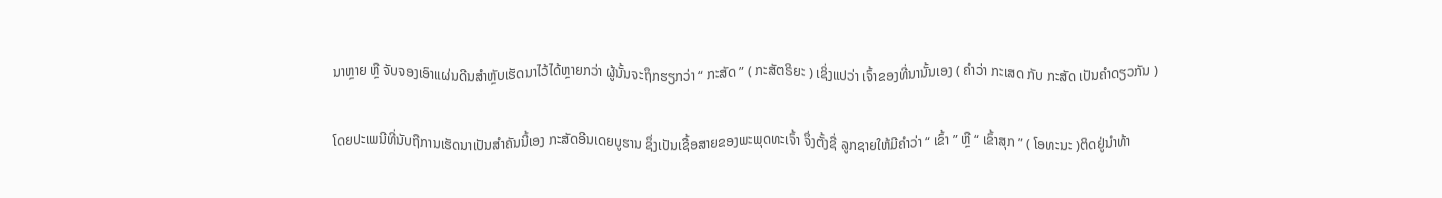ນາຫຼາຍ ຫຼື ຈັບຈອງເອົາແຜ່ນດີນສຳຫຼັບເຮັດນາໄວ້ໄດ້ຫຼາຍກວ່າ ຜູ້ນັ້ນຈະຖຶກຮຽກວ່າ “ ກະສັດ ” ( ກະສັຕຣິຍະ ) ເຊິ່ງແປວ່າ ເຈົ້າຂອງທີ່ນານັ້ນເອງ ( ຄຳວ່າ ກະເສດ ກັບ ກະສັດ ເປັນຄຳດຽວກັນ )

ໂດຍປະເພນີທີ່ນັບຖືການເຮັດນາເປັນສຳຄັນນີ້ເອງ ກະສັດອີນເດຍບູຮານ ຊຶ່ງເປັນເຊື້ອສາຍຂອງພະພຸດທະເຈົ້າ ຈຶ່ງຕັ້ງຊື່ ລູກຊາຍໃຫ້ມີຄຳວ່າ “ ເຂົ້າ ” ຫຼື “ ເຂົ້າສຸກ ” ( ໂອທະນະ )ຕິດຢູ່ນຳທ້າ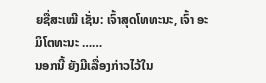ຍຊື່ສະເໝີ ເຊັ່ນ: ເຈົ້າສຸດໂທທະນະ, ເຈົ້າ ອະມິໂຕທະນະ ……
ນອກນີ້ ຍັງມີເລື່ອງກ່າວໄວ້ໃນ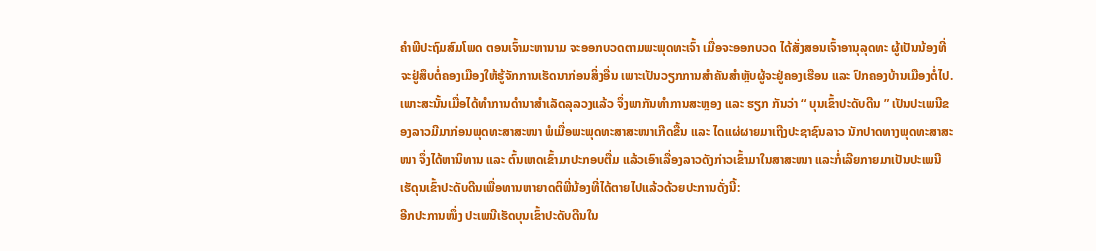ຄຳພີປະຖົມສົມໂພດ ຕອນເຈົ້າມະຫານາມ ຈະອອກບວດຕາມພະພຸດທະເຈົ້າ ເມື່ອຈະອອກບວດ ໄດ້ສັ່ງສອນເຈົ້າອານຸລຸດທະ ຜູ້ເປັນນ້ອງທີ່ຈະຢູ່ສຶບຕໍ່ຄອງເມືອງໃຫ້ຮູ້ຈັກການເຮັດນາກ່ອນສິ່ງອື່ນ ເພາະເປັນວຽກການສຳຄັນສຳຫຼັບຜູ້ຈະຢູ່ຄອງເຮືອນ ແລະ ປົກຄອງບ້ານເມືອງຕໍ່ໄປ.
ເພາະສະນັ້ນເມື່ອໄດ້ທຳການດຳນາສຳເລັດລຸລວງແລ້ວ ຈຶ່ງພາກັນທຳການສະຫຼອງ ແລະ ຮຽກ ກັນວ່າ “ ບຸນເຂົ້າປະດັບດີນ ” ເປັນປະເພນີຂອງລາວມີມາກ່ອນພຸດທະສາສະໜາ ພໍເມື່ອພະພຸດທະສາສະໜາເກີດຂື້ນ ແລະ ໄດແຜ່ຜາຍມາເຖີງປະຊາຊົນລາວ ນັກປາດທາງພຸດທະສາສະໜາ ຈຶ່ງໄດ້ຫານິທານ ແລະ ຕົ້ນເຫດເຂົ້າມາປະກອບຕື່ມ ແລ້ວເອົາເລື່ອງລາວດັງກ່າວເຂົ້າມາໃນສາສະໜາ ແລະກໍ່ເລີຍກາຍມາເປັນປະເພນີເຮັດຸນເຂົ້າປະດັບດີນເພື່ອທານຫາຍາດຕິພີ່ນ້ອງທີ່ໄດ້ຕາຍໄປແລ້ວດ້ວຍປະການດັ່ງນີ້:
ອີກປະການໜຶ່ງ ປະເພນີເຮັດບຸນເຂົ້າປະດັບດີນໃນ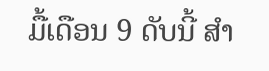ມື້ເດືອນ 9 ດັບນີ້ ສຳ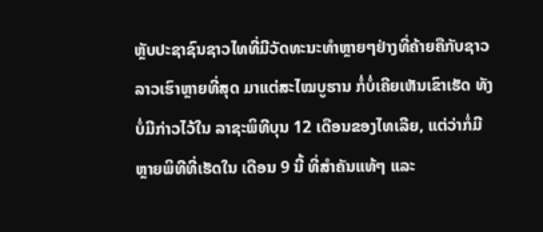ຫຼັບປະຊາຊົນຊາວໄທທີ່ມີວັດທະນະທຳຫຼາຍໆຢ່າງທີ່ຄ້າຍຄືກັບຊາວລາວເຮົາຫຼາຍທີ່ສຸດ ມາແຕ່ສະໄໝບູຮານ ກໍ່ບໍ່ເຄີຍເຫັນເຂົາເຮັດ ທັງບໍ່ມີກ່າວໄວ້ໃນ ລາຊະພິທີບຸນ 12 ເດືອນຂອງໄທເລີຍ, ແຕ່ວ່າກໍ່ມີຫຼາຍພິທີທີ່ເຮັດໃນ ເດືອນ 9 ນີ້ ທີ່ສຳຄັນແທ້ໆ ແລະ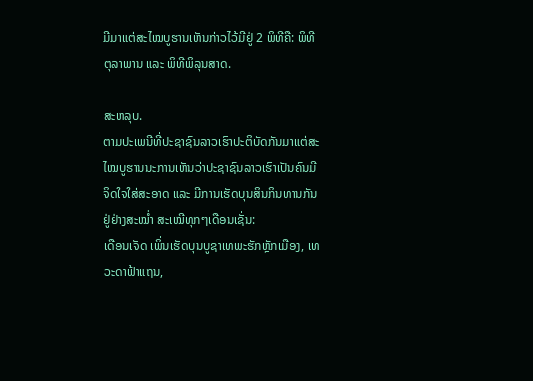ມີມາແຕ່ສະໄໝບູຮານເຫັນກ່າວໄວ້ມີຢູ່ 2 ພິທີຄື: ພິທີຕຸລາພານ ແລະ ພິທີພິລຸນສາດ.

ສະຫລຸບ.
ຕາມປະເພນີທີ່ປະຊາຊົນລາວເຮົາປະຕິບັດກັນມາແຕ່ສະໄໝບູຮານນະການເຫັນວ່າປະຊາຊົນລາວເຮົາເປັນຄົນມີຈິດໃຈໃສ່ສະອາດ ແລະ ມີການເຮັດບຸນສິນກິນທານກັນຢູ່ຢ່າງສະໝໍ່າ ສະເໝີທຸກໆເດືອນເຊັ່ນ:
ເດືອນເຈັດ ເພິ່ນເຮັດບຸນບູຊາເທພະຮັກຫຼັກເມືອງ, ເທວະດາຟ້າແຖນ,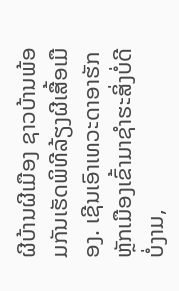ຜີບ້ານຜີເມືອງ ຊາວບ້ານພ້ອມກັນເຮັດພິທີລ້ຽງຜີເສື້ອເມືອງ. ເຊີນເອົາເທວະດາອາຮັກຫຼັກເມືອງເຂົ້າມາຊຳຮະສິ່ງບໍ່ດີບໍ່ງາມ,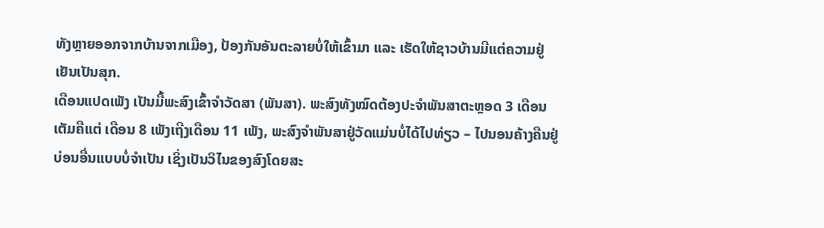ທັງຫຼາຍອອກຈາກບ້ານຈາກເມືອງ, ປ້ອງກັນອັນຕະລາຍບໍ່ໃຫ້ເຂົ້າມາ ແລະ ເຮັດໃຫ້ຊາວບ້ານມີແຕ່ຄວາມຢູ່ເຢັນເປັນສຸກ.
ເດືອນແປດເພັງ ເປັນມື້ພະສົງເຂົ້າຈຳວັດສາ (ພັນສາ). ພະສົງທັງໝົດຕ້ອງປະຈຳພັນສາຕະຫຼອດ 3 ເດືອນເຕັມຄືແຕ່ ເດືອນ 8 ເພັງເຖີງເດືອນ 11 ເພັງ, ພະສົງຈຳພັນສາຢູ່ວັດແມ່ນບໍ່ໄດ້ໄປທ່ຽວ – ໄປນອນຄ້າງຄືນຢູ່ບ່ອນອື່ນແບບບໍ່ຈຳເປັນ ເຊິ່ງເປັນວິໄນຂອງສົງໂດຍສະ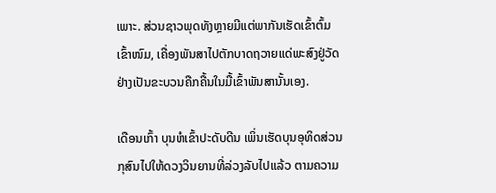ເພາະ. ສ່ວນຊາວພຸດທັງຫຼາຍມີແຕ່ພາກັນເຮັດເຂົ້າຕົ້ມເຂົ້າໜົມ, ເຄື່ອງພັນສາໄປຕັກບາດຖວາຍແດ່ພະສົງຢູ່ວັດຢ່າງເປັນຂະບວນຄືກຄື້ນໃນມື້ເຂົ້າພັນສານັ້ນເອງ.

ເດືອນເກົ້າ ບຸນຫໍເຂົ້າປະດັບດີນ ເພິ່ນເຮັດບຸນອຸທິດສ່ວນກຸສົນໄປໃຫ້ດວງວິນຍານທີ່ລ່ວງລັບໄປແລ້ວ ຕາມຄວາມ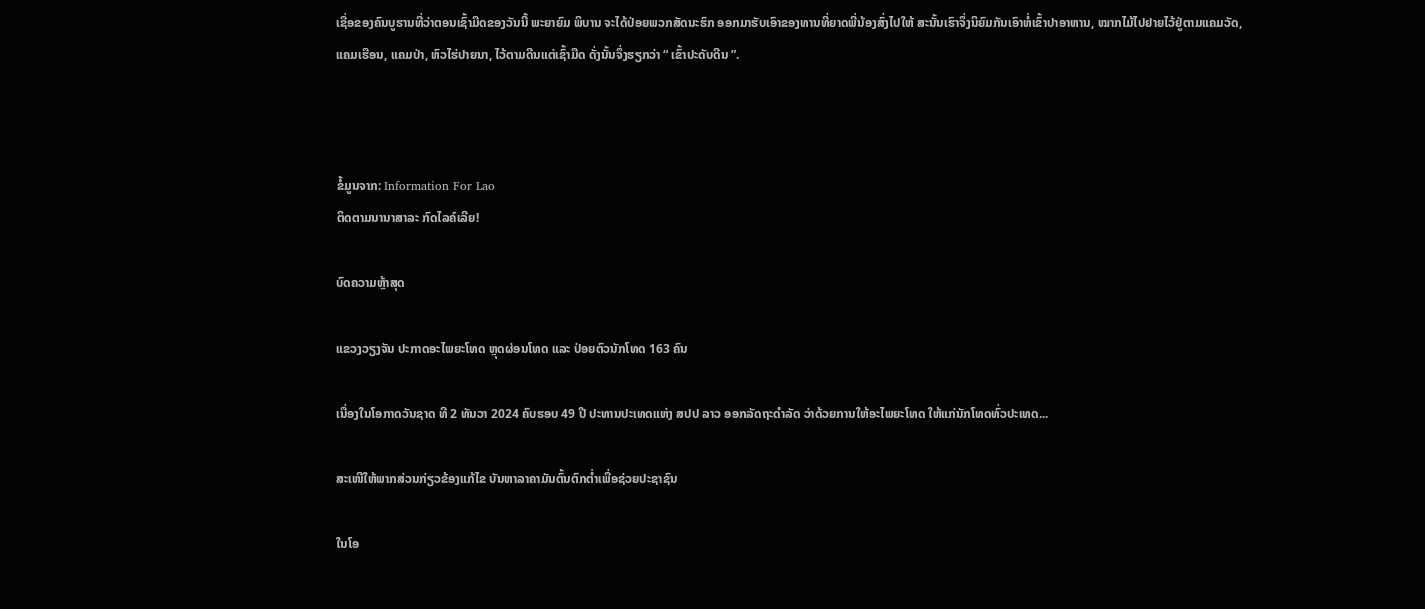ເຊື່ອຂອງຄົນບູຮານທີ່ວ່າຕອນເຊົ້າມືດຂອງວັນນີ້ ພະຍາຍົມ ພິບານ ຈະໄດ້ປ່ອຍພວກສັດນະຮົກ ອອກມາຮັບເອົາຂອງທານທີ່ຍາດພີ່ນ້ອງສົ່ງໄປໃຫ້ ສະນັ້ນເຮົາຈຶ່ງນິຍົມກັນເອົາຫໍ່ເຂົ້າປາອາຫານ, ໝາກໄມ້ໄປຢາຍໄວ້ຢູ່ຕາມແຄມວັດ, ແຄມເຮືອນ, ແຄມປ່າ, ຫົວໄຮ່ປາຍນາ, ໄວ້ຕາມດີນແຕ່ເຊົ້າມືດ ດັ່ງນັ້ນຈຶ່ງຮຽກວ່າ “ ເຂົ້າປະດັບດີນ ”.



ຂໍ້ມູນຈາກ: Information For Lao
ຕິດຕາມນານາສາລະ ກົດໄລຄ໌ເລີຍ!

ບົດຄວາມຫຼ້າສຸດ

ແຂວງວຽງຈັນ ປະກາດອະໄພຍະໂທດ ຫຼຸດຜ່ອນໂທດ ແລະ ປ່ອຍຕົວນັກໂທດ 163 ຄົນ

ເນື່ອງໃນໂອກາດວັນຊາດ ທີ 2 ທັນວາ 2024 ຄົບຮອບ 49 ປີ ປະທານປະເທດແຫ່ງ ສປປ ລາວ ອອກລັດຖະດໍາລັດ ວ່າດ້ວຍການໃຫ້ອະໄພຍະໂທດ ໃຫ້ແກ່ນັກໂທດທົ່ວປະເທດ...

ສະເໜີໃຫ້ພາກສ່ວນກ່ຽວຂ້ອງແກ້ໄຂ ບັນຫາລາຄາມັນຕົ້ນຕົກຕໍ່າເພື່ອຊ່ວຍປະຊາຊົນ

ໃນໂອ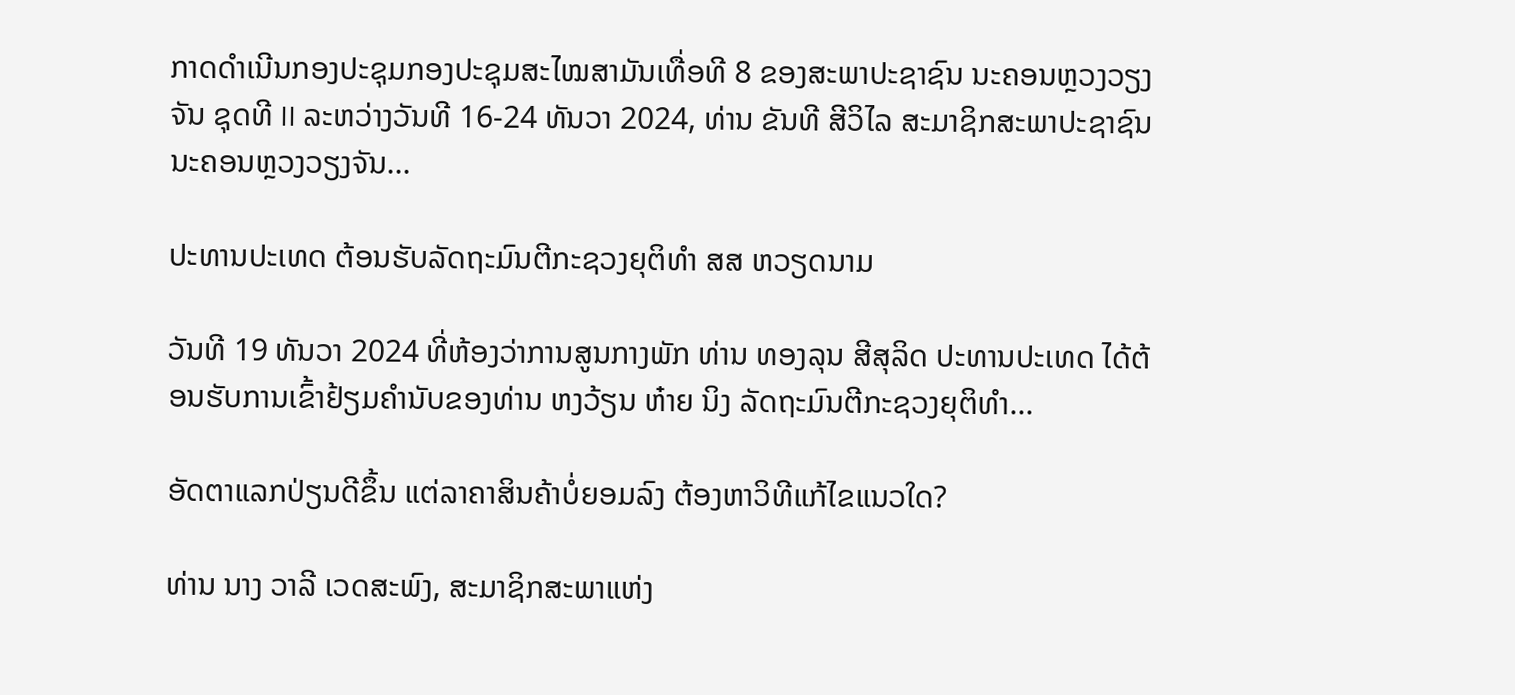ກາດດຳເນີນກອງປະຊຸມກອງປະຊຸມສະໄໝສາມັນເທື່ອທີ 8 ຂອງສະພາປະຊາຊົນ ນະຄອນຫຼວງວຽງຈັນ ຊຸດທີ II ລະຫວ່າງວັນທີ 16-24 ທັນວາ 2024, ທ່ານ ຂັນທີ ສີວິໄລ ສະມາຊິກສະພາປະຊາຊົນນະຄອນຫຼວງວຽງຈັນ...

ປະທານປະເທດ ຕ້ອນຮັບລັດຖະມົນຕີກະຊວງຍຸຕິທຳ ສສ ຫວຽດນາມ

ວັນທີ 19 ທັນວາ 2024 ທີ່ຫ້ອງວ່າການສູນກາງພັກ ທ່ານ ທອງລຸນ ສີສຸລິດ ປະທານປະເທດ ໄດ້ຕ້ອນຮັບການເຂົ້າຢ້ຽມຄຳນັບຂອງທ່ານ ຫງວ້ຽນ ຫ໋າຍ ນິງ ລັດຖະມົນຕີກະຊວງຍຸຕິທຳ...

ອັດຕາແລກປ່ຽນດີຂຶ້ນ ແຕ່ລາຄາສິນຄ້າບໍ່ຍອມລົງ ຕ້ອງຫາວິທີແກ້ໄຂແນວໃດ?

ທ່ານ ນາງ ວາລີ ເວດສະພົງ, ສະມາຊິກສະພາແຫ່ງ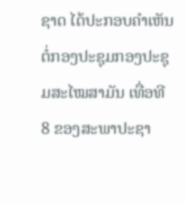ຊາດ ໄດ້ປະກອບຄໍາເຫັນຕໍ່ກອງປະຊຸມກອງປະຊຸມສະໄໝສາມັນ ເທື່ອທີ 8 ຂອງສະພາປະຊາ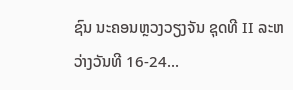ຊົນ ນະຄອນຫຼວງວຽງຈັນ ຊຸດທີ II ລະຫວ່າງວັນທີ 16-24...